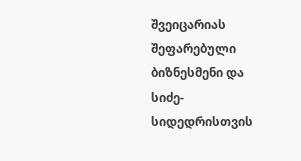შვეიცარიას შეფარებული ბიზნესმენი და სიძე-სიდედრისთვის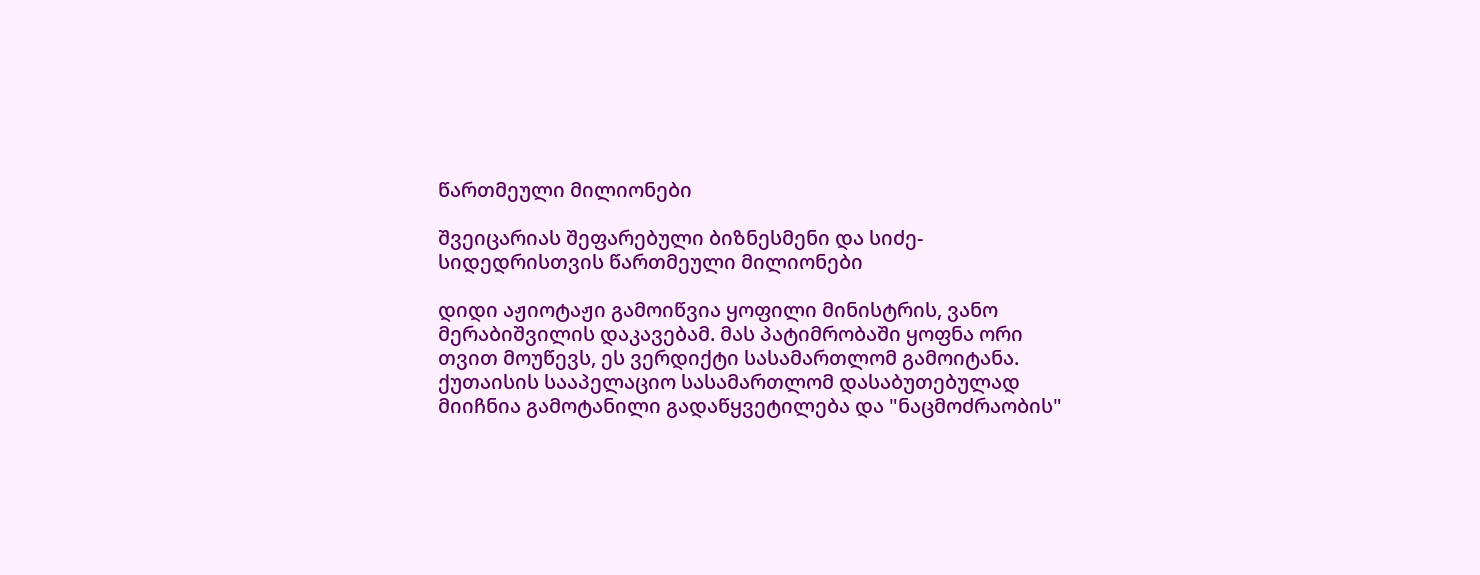წართმეული მილიონები

შვეიცარიას შეფარებული ბიზნესმენი და სიძე-სიდედრისთვის წართმეული მილიონები

დიდი აჟიოტაჟი გამოიწვია ყოფილი მინისტრის, ვანო მერაბიშვილის დაკავებამ. მას პატიმრობაში ყოფნა ორი თვით მოუწევს, ეს ვერდიქტი სასამართლომ გამოიტანა. ქუთაისის სააპელაციო სასამართლომ დასაბუთებულად მიიჩნია გამოტანილი გადაწყვეტილება და "ნაცმოძრაობის"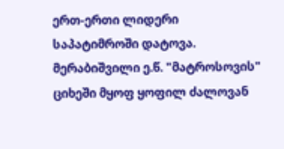ერთ-ერთი ლიდერი საპატიმროში დატოვა. მერაბიშვილი ე.წ. "მატროსოვის" ციხეში მყოფ ყოფილ ძალოვან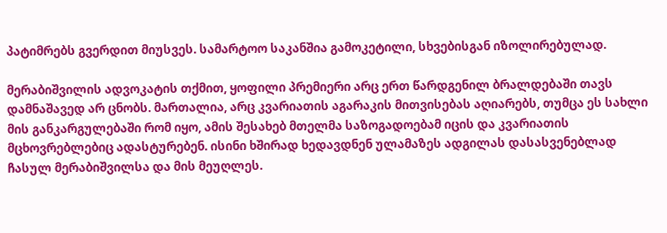პატიმრებს გვერდით მიუსვეს. სამარტოო საკანშია გამოკეტილი, სხვებისგან იზოლირებულად.

მერაბიშვილის ადვოკატის თქმით, ყოფილი პრემიერი არც ერთ წარდგენილ ბრალდებაში თავს დამნაშავედ არ ცნობს. მართალია, არც კვარიათის აგარაკის მითვისებას აღიარებს, თუმცა ეს სახლი მის განკარგულებაში რომ იყო, ამის შესახებ მთელმა საზოგადოებამ იცის და კვარიათის მცხოვრებლებიც ადასტურებენ. ისინი ხშირად ხედავდნენ ულამაზეს ადგილას დასასვენებლად ჩასულ მერაბიშვილსა და მის მეუღლეს.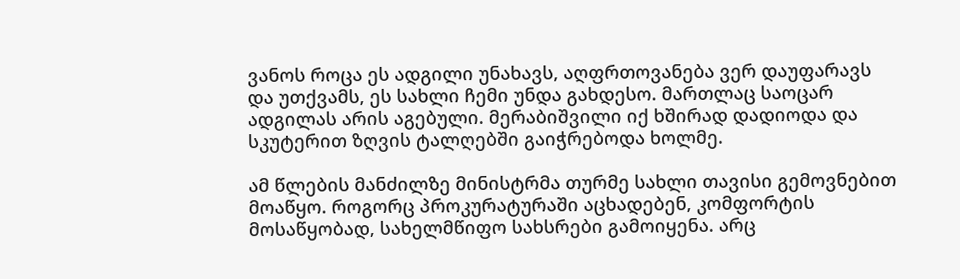ვანოს როცა ეს ადგილი უნახავს, აღფრთოვანება ვერ დაუფარავს და უთქვამს, ეს სახლი ჩემი უნდა გახდესო. მართლაც საოცარ ადგილას არის აგებული. მერაბიშვილი იქ ხშირად დადიოდა და სკუტერით ზღვის ტალღებში გაიჭრებოდა ხოლმე.

ამ წლების მანძილზე მინისტრმა თურმე სახლი თავისი გემოვნებით მოაწყო. როგორც პროკურატურაში აცხადებენ, კომფორტის მოსაწყობად, სახელმწიფო სახსრები გამოიყენა. არც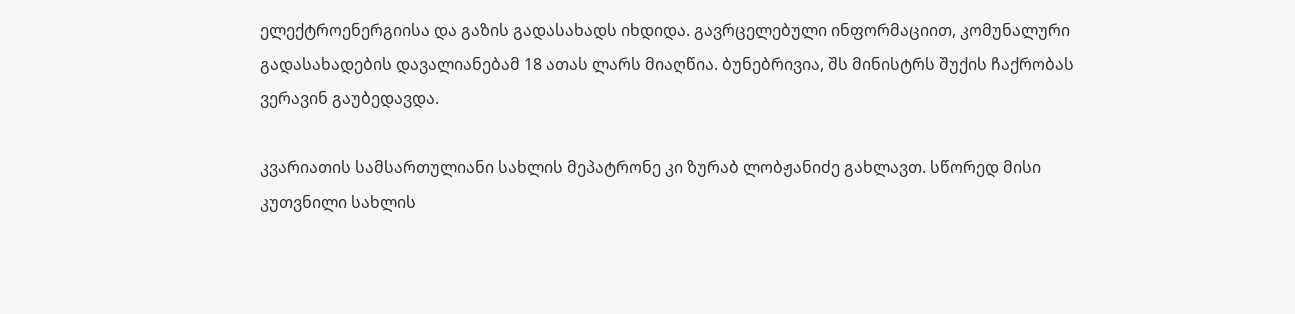ელექტროენერგიისა და გაზის გადასახადს იხდიდა. გავრცელებული ინფორმაციით, კომუნალური გადასახადების დავალიანებამ 18 ათას ლარს მიაღწია. ბუნებრივია, შს მინისტრს შუქის ჩაქრობას ვერავინ გაუბედავდა.

კვარიათის სამსართულიანი სახლის მეპატრონე კი ზურაბ ლობჟანიძე გახლავთ. სწორედ მისი კუთვნილი სახლის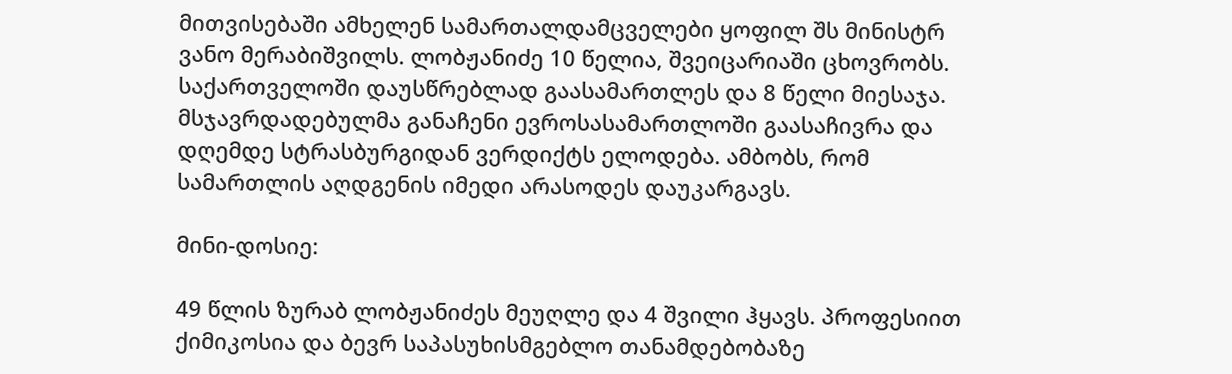მითვისებაში ამხელენ სამართალდამცველები ყოფილ შს მინისტრ ვანო მერაბიშვილს. ლობჟანიძე 10 წელია, შვეიცარიაში ცხოვრობს. საქართველოში დაუსწრებლად გაასამართლეს და 8 წელი მიესაჯა. მსჯავრდადებულმა განაჩენი ევროსასამართლოში გაასაჩივრა და დღემდე სტრასბურგიდან ვერდიქტს ელოდება. ამბობს, რომ სამართლის აღდგენის იმედი არასოდეს დაუკარგავს.

მინი-დოსიე:

49 წლის ზურაბ ლობჟანიძეს მეუღლე და 4 შვილი ჰყავს. პროფესიით ქიმიკოსია და ბევრ საპასუხისმგებლო თანამდებობაზე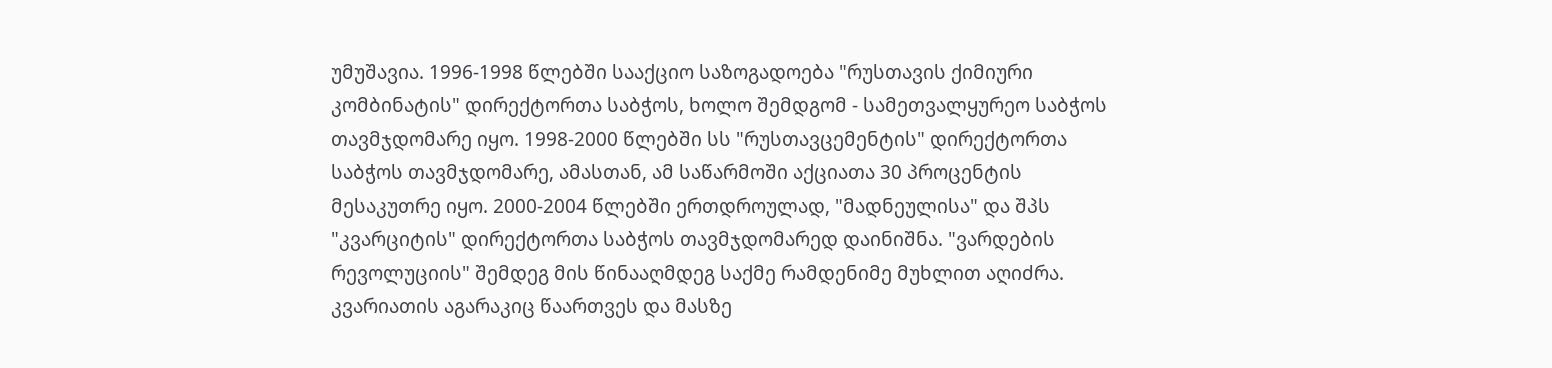უმუშავია. 1996-1998 წლებში სააქციო საზოგადოება "რუსთავის ქიმიური კომბინატის" დირექტორთა საბჭოს, ხოლო შემდგომ - სამეთვალყურეო საბჭოს თავმჯდომარე იყო. 1998-2000 წლებში სს "რუსთავცემენტის" დირექტორთა საბჭოს თავმჯდომარე, ამასთან, ამ საწარმოში აქციათა 30 პროცენტის მესაკუთრე იყო. 2000-2004 წლებში ერთდროულად, "მადნეულისა" და შპს "კვარციტის" დირექტორთა საბჭოს თავმჯდომარედ დაინიშნა. "ვარდების რევოლუციის" შემდეგ მის წინააღმდეგ საქმე რამდენიმე მუხლით აღიძრა. კვარიათის აგარაკიც წაართვეს და მასზე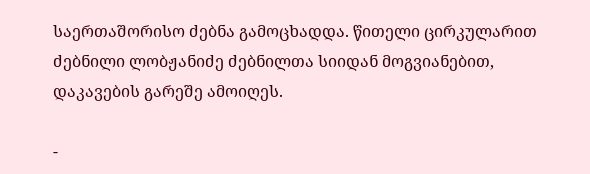საერთაშორისო ძებნა გამოცხადდა. წითელი ცირკულარით ძებნილი ლობჟანიძე ძებნილთა სიიდან მოგვიანებით, დაკავების გარეშე ამოიღეს.

-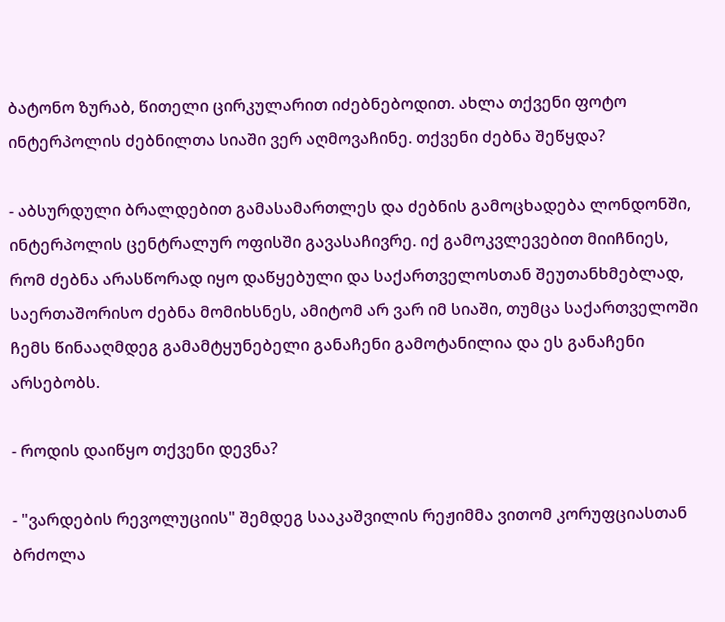ბატონო ზურაბ, წითელი ცირკულარით იძებნებოდით. ახლა თქვენი ფოტო ინტერპოლის ძებნილთა სიაში ვერ აღმოვაჩინე. თქვენი ძებნა შეწყდა?

- აბსურდული ბრალდებით გამასამართლეს და ძებნის გამოცხადება ლონდონში, ინტერპოლის ცენტრალურ ოფისში გავასაჩივრე. იქ გამოკვლევებით მიიჩნიეს, რომ ძებნა არასწორად იყო დაწყებული და საქართველოსთან შეუთანხმებლად, საერთაშორისო ძებნა მომიხსნეს, ამიტომ არ ვარ იმ სიაში, თუმცა საქართველოში ჩემს წინააღმდეგ გამამტყუნებელი განაჩენი გამოტანილია და ეს განაჩენი არსებობს.

- როდის დაიწყო თქვენი დევნა?

- "ვარდების რევოლუციის" შემდეგ სააკაშვილის რეჟიმმა ვითომ კორუფციასთან ბრძოლა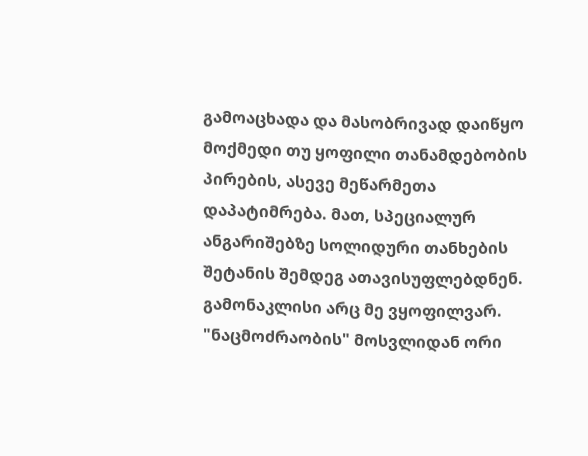გამოაცხადა და მასობრივად დაიწყო მოქმედი თუ ყოფილი თანამდებობის პირების, ასევე მეწარმეთა დაპატიმრება. მათ, სპეციალურ ანგარიშებზე სოლიდური თანხების შეტანის შემდეგ ათავისუფლებდნენ. გამონაკლისი არც მე ვყოფილვარ. "ნაცმოძრაობის" მოსვლიდან ორი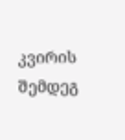კვირის შემდეგ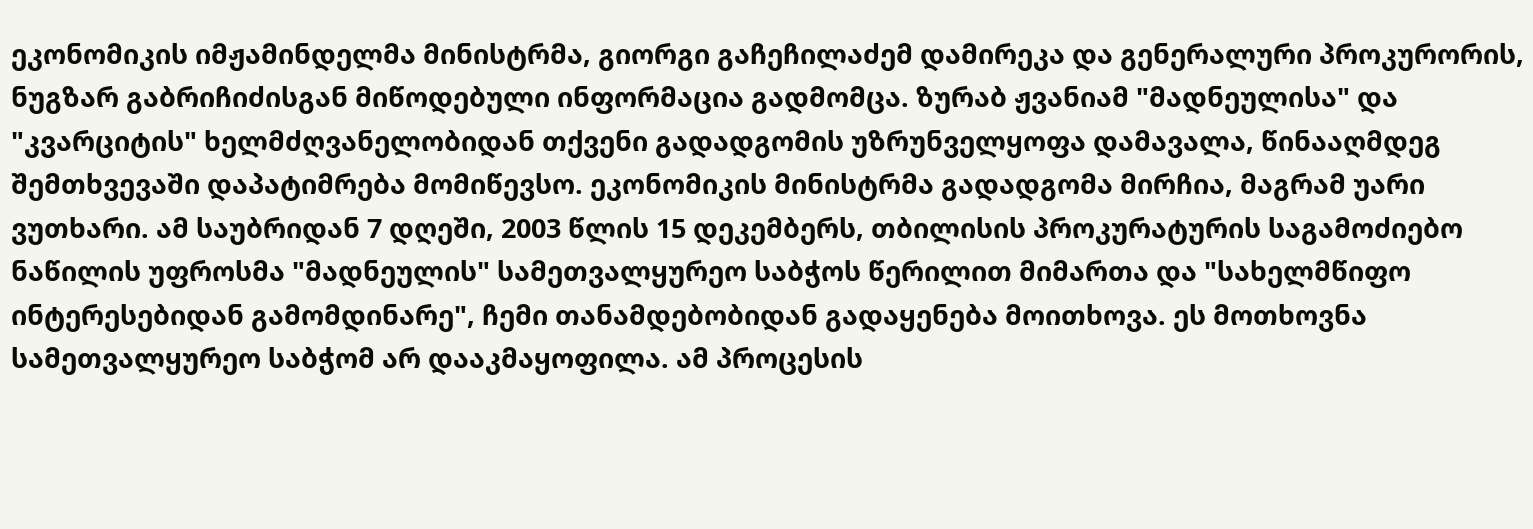ეკონომიკის იმჟამინდელმა მინისტრმა, გიორგი გაჩეჩილაძემ დამირეკა და გენერალური პროკურორის, ნუგზარ გაბრიჩიძისგან მიწოდებული ინფორმაცია გადმომცა. ზურაბ ჟვანიამ "მადნეულისა" და "კვარციტის" ხელმძღვანელობიდან თქვენი გადადგომის უზრუნველყოფა დამავალა, წინააღმდეგ შემთხვევაში დაპატიმრება მომიწევსო. ეკონომიკის მინისტრმა გადადგომა მირჩია, მაგრამ უარი ვუთხარი. ამ საუბრიდან 7 დღეში, 2003 წლის 15 დეკემბერს, თბილისის პროკურატურის საგამოძიებო ნაწილის უფროსმა "მადნეულის" სამეთვალყურეო საბჭოს წერილით მიმართა და "სახელმწიფო ინტერესებიდან გამომდინარე", ჩემი თანამდებობიდან გადაყენება მოითხოვა. ეს მოთხოვნა სამეთვალყურეო საბჭომ არ დააკმაყოფილა. ამ პროცესის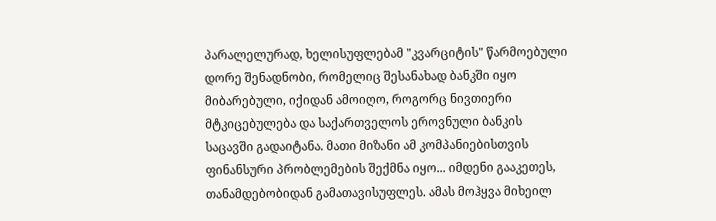პარალელურად, ხელისუფლებამ "კვარციტის" წარმოებული დორე შენადნობი, რომელიც შესანახად ბანკში იყო მიბარებული, იქიდან ამოიღო, როგორც ნივთიერი მტკიცებულება და საქართველოს ეროვნული ბანკის საცავში გადაიტანა. მათი მიზანი ამ კომპანიებისთვის ფინანსური პრობლემების შექმნა იყო... იმდენი გააკეთეს, თანამდებობიდან გამათავისუფლეს. ამას მოჰყვა მიხეილ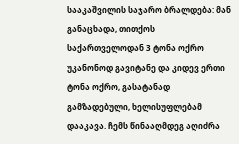სააკაშვილის საჯარო ბრალდება: მან განაცხადა, თითქოს საქართველოდან 3 ტონა ოქრო უკანონოდ გავიტანე და კიდევ ერთი ტონა ოქრო, გასატანად გამზადებული, ხელისუფლებამ დააკავა. ჩემს წინააღმდეგ აღიძრა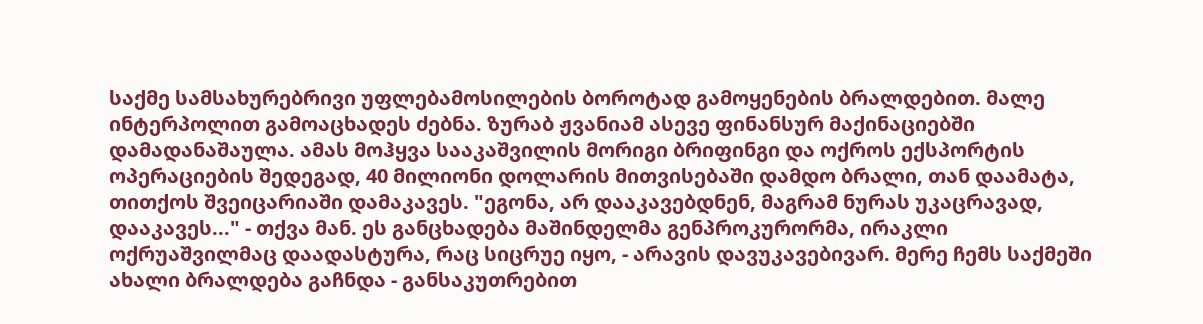საქმე სამსახურებრივი უფლებამოსილების ბოროტად გამოყენების ბრალდებით. მალე ინტერპოლით გამოაცხადეს ძებნა. ზურაბ ჟვანიამ ასევე ფინანსურ მაქინაციებში დამადანაშაულა. ამას მოჰყვა სააკაშვილის მორიგი ბრიფინგი და ოქროს ექსპორტის ოპერაციების შედეგად, 40 მილიონი დოლარის მითვისებაში დამდო ბრალი, თან დაამატა, თითქოს შვეიცარიაში დამაკავეს. "ეგონა, არ დააკავებდნენ, მაგრამ ნურას უკაცრავად, დააკავეს..." - თქვა მან. ეს განცხადება მაშინდელმა გენპროკურორმა, ირაკლი ოქრუაშვილმაც დაადასტურა, რაც სიცრუე იყო, - არავის დავუკავებივარ. მერე ჩემს საქმეში ახალი ბრალდება გაჩნდა - განსაკუთრებით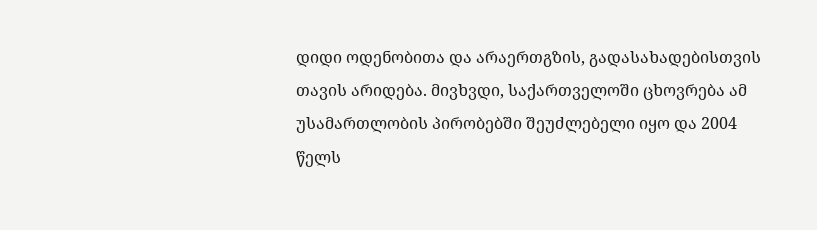დიდი ოდენობითა და არაერთგზის, გადასახადებისთვის თავის არიდება. მივხვდი, საქართველოში ცხოვრება ამ უსამართლობის პირობებში შეუძლებელი იყო და 2004 წელს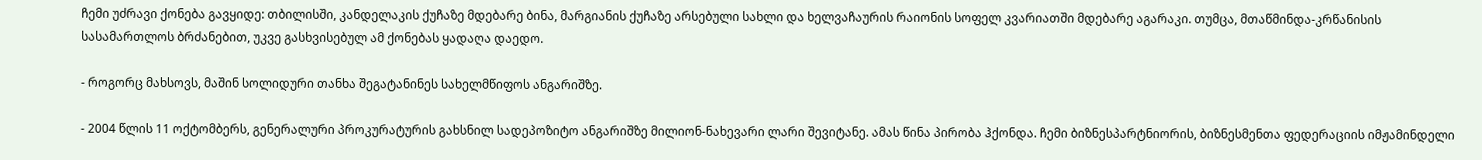ჩემი უძრავი ქონება გავყიდე: თბილისში, კანდელაკის ქუჩაზე მდებარე ბინა, მარგიანის ქუჩაზე არსებული სახლი და ხელვაჩაურის რაიონის სოფელ კვარიათში მდებარე აგარაკი. თუმცა, მთაწმინდა-კრწანისის სასამართლოს ბრძანებით, უკვე გასხვისებულ ამ ქონებას ყადაღა დაედო.

- როგორც მახსოვს, მაშინ სოლიდური თანხა შეგატანინეს სახელმწიფოს ანგარიშზე.

- 2004 წლის 11 ოქტომბერს, გენერალური პროკურატურის გახსნილ სადეპოზიტო ანგარიშზე მილიონ-ნახევარი ლარი შევიტანე. ამას წინა პირობა ჰქონდა. ჩემი ბიზნესპარტნიორის, ბიზნესმენთა ფედერაციის იმჟამინდელი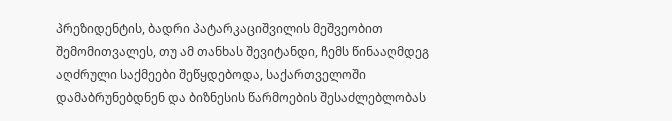პრეზიდენტის, ბადრი პატარკაციშვილის მეშვეობით შემომითვალეს, თუ ამ თანხას შევიტანდი, ჩემს წინააღმდეგ აღძრული საქმეები შეწყდებოდა, საქართველოში დამაბრუნებდნენ და ბიზნესის წარმოების შესაძლებლობას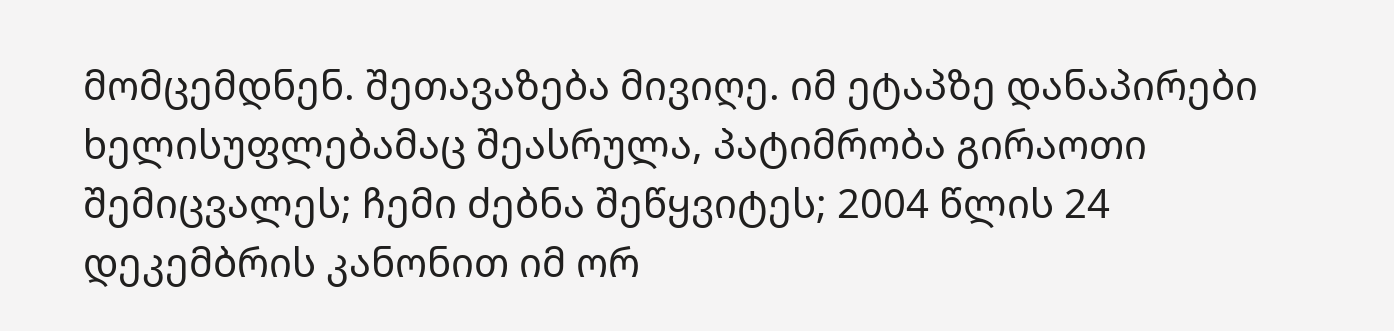მომცემდნენ. შეთავაზება მივიღე. იმ ეტაპზე დანაპირები ხელისუფლებამაც შეასრულა, პატიმრობა გირაოთი შემიცვალეს; ჩემი ძებნა შეწყვიტეს; 2004 წლის 24 დეკემბრის კანონით იმ ორ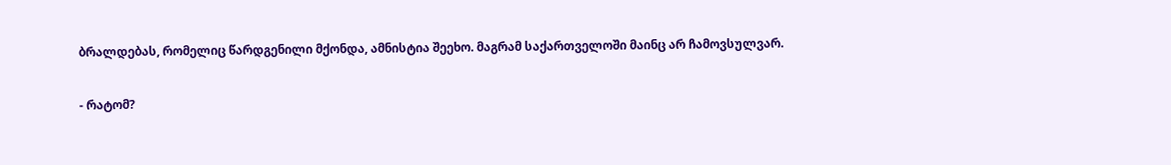ბრალდებას, რომელიც წარდგენილი მქონდა, ამნისტია შეეხო. მაგრამ საქართველოში მაინც არ ჩამოვსულვარ.

- რატომ?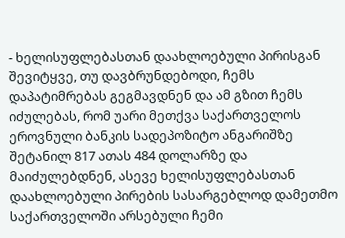- ხელისუფლებასთან დაახლოებული პირისგან შევიტყვე, თუ დავბრუნდებოდი, ჩემს დაპატიმრებას გეგმავდნენ და ამ გზით ჩემს იძულებას, რომ უარი მეთქვა საქართველოს ეროვნული ბანკის სადეპოზიტო ანგარიშზე შეტანილ 817 ათას 484 დოლარზე და მაიძულებდნენ, ასევე ხელისუფლებასთან დაახლოებული პირების სასარგებლოდ დამეთმო საქართველოში არსებული ჩემი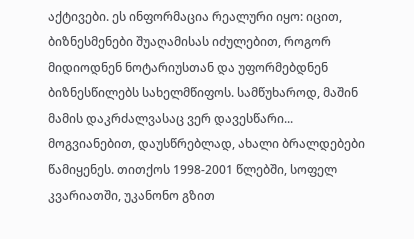აქტივები. ეს ინფორმაცია რეალური იყო: იცით, ბიზნესმენები შუაღამისას იძულებით, როგორ მიდიოდნენ ნოტარიუსთან და უფორმებდნენ ბიზნესწილებს სახელმწიფოს. სამწუხაროდ, მაშინ მამის დაკრძალვასაც ვერ დავესწარი... მოგვიანებით, დაუსწრებლად, ახალი ბრალდებები წამიყენეს. თითქოს 1998-2001 წლებში, სოფელ კვარიათში, უკანონო გზით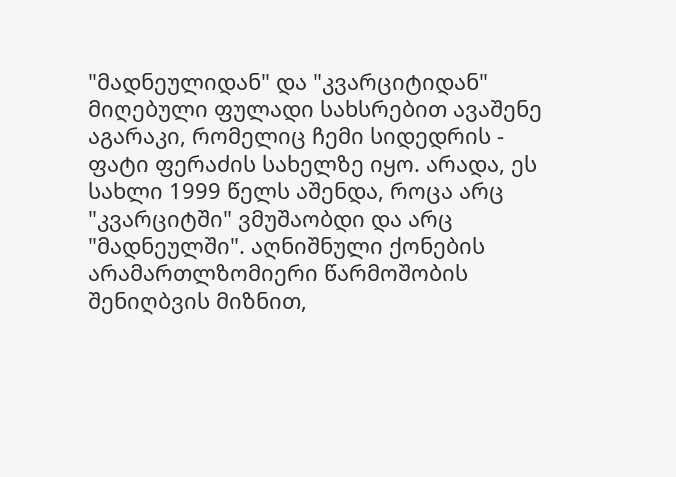"მადნეულიდან" და "კვარციტიდან" მიღებული ფულადი სახსრებით ავაშენე აგარაკი, რომელიც ჩემი სიდედრის - ფატი ფერაძის სახელზე იყო. არადა, ეს სახლი 1999 წელს აშენდა, როცა არც "კვარციტში" ვმუშაობდი და არც "მადნეულში". აღნიშნული ქონების არამართლზომიერი წარმოშობის შენიღბვის მიზნით,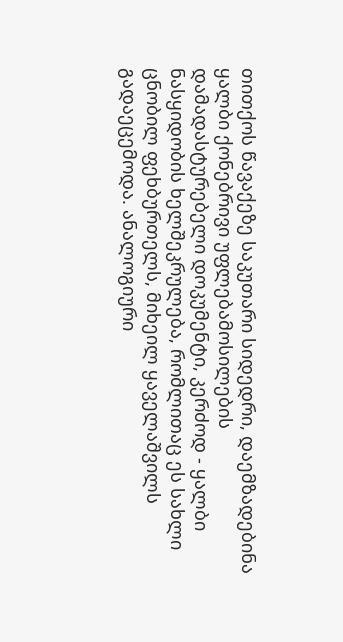თითქოს წავაქეზე საკუთარი სიდედრი, დაემზადებინა ყალბი ქონებრივი უფლებამოსილების დამადასტურებელი დოკუმენტი, კერძოდ - ყალბი ნასყიდობის ხელშეკრულება, რომლითაც ეს სახლი ცნობილ ფეხბურთელს, მიხეილ ყაველაშვილს გადაეცემოდა. ანალოგიური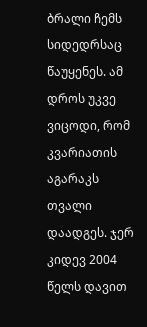ბრალი ჩემს სიდედრსაც წაუყენეს. ამ დროს უკვე ვიცოდი, რომ კვარიათის აგარაკს თვალი დაადგეს. ჯერ კიდევ 2004 წელს დავით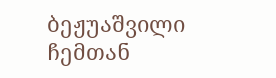ბეჟუაშვილი ჩემთან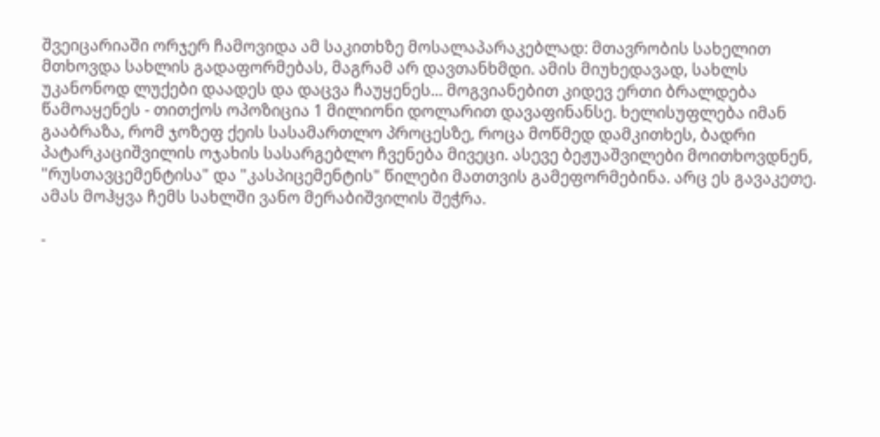შვეიცარიაში ორჯერ ჩამოვიდა ამ საკითხზე მოსალაპარაკებლად: მთავრობის სახელით მთხოვდა სახლის გადაფორმებას, მაგრამ არ დავთანხმდი. ამის მიუხედავად, სახლს უკანონოდ ლუქები დაადეს და დაცვა ჩაუყენეს... მოგვიანებით კიდევ ერთი ბრალდება წამოაყენეს - თითქოს ოპოზიცია 1 მილიონი დოლარით დავაფინანსე. ხელისუფლება იმან გააბრაზა, რომ ჯოზეფ ქეის სასამართლო პროცესზე, როცა მოწმედ დამკითხეს, ბადრი პატარკაციშვილის ოჯახის სასარგებლო ჩვენება მივეცი. ასევე ბეჟუაშვილები მოითხოვდნენ, "რუსთავცემენტისა" და "კასპიცემენტის" წილები მათთვის გამეფორმებინა. არც ეს გავაკეთე. ამას მოჰყვა ჩემს სახლში ვანო მერაბიშვილის შეჭრა.

-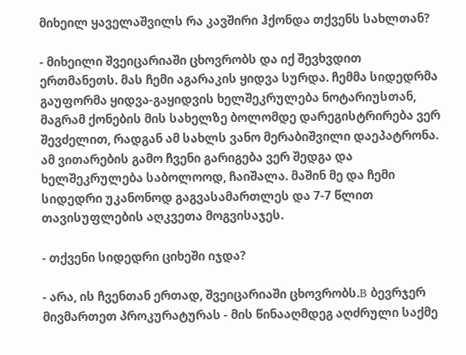მიხეილ ყაველაშვილს რა კავშირი ჰქონდა თქვენს სახლთან?

- მიხეილი შვეიცარიაში ცხოვრობს და იქ შევხვდით ერთმანეთს. მას ჩემი აგარაკის ყიდვა სურდა. ჩემმა სიდედრმა გაუფორმა ყიდვა-გაყიდვის ხელშეკრულება ნოტარიუსთან, მაგრამ ქონების მის სახელზე ბოლომდე დარეგისტრირება ვერ შევძელით, რადგან ამ სახლს ვანო მერაბიშვილი დაეპატრონა. ამ ვითარების გამო ჩვენი გარიგება ვერ შედგა და ხელშეკრულება საბოლოოდ, ჩაიშალა. მაშინ მე და ჩემი სიდედრი უკანონოდ გაგვასამართლეს და 7-7 წლით თავისუფლების აღკვეთა მოგვისაჯეს.

- თქვენი სიდედრი ციხეში იჯდა?

- არა, ის ჩვენთან ერთად, შვეიცარიაში ცხოვრობს.B ბევრჯერ მივმართეთ პროკურატურას - მის წინააღმდეგ აღძრული საქმე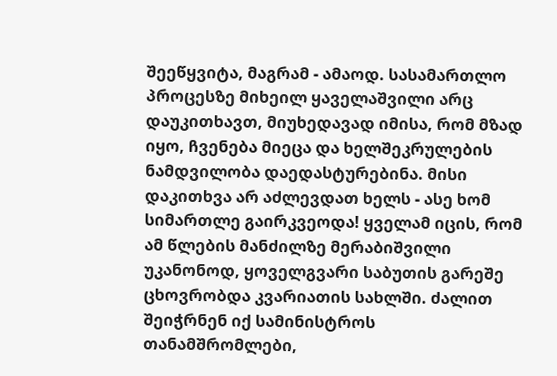შეეწყვიტა, მაგრამ - ამაოდ. სასამართლო პროცესზე მიხეილ ყაველაშვილი არც დაუკითხავთ, მიუხედავად იმისა, რომ მზად იყო, ჩვენება მიეცა და ხელშეკრულების ნამდვილობა დაედასტურებინა. მისი დაკითხვა არ აძლევდათ ხელს - ასე ხომ სიმართლე გაირკვეოდა! ყველამ იცის, რომ ამ წლების მანძილზე მერაბიშვილი უკანონოდ, ყოველგვარი საბუთის გარეშე ცხოვრობდა კვარიათის სახლში. ძალით შეიჭრნენ იქ სამინისტროს თანამშრომლები,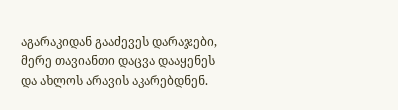აგარაკიდან გააძევეს დარაჯები, მერე თავიანთი დაცვა დააყენეს და ახლოს არავის აკარებდნენ.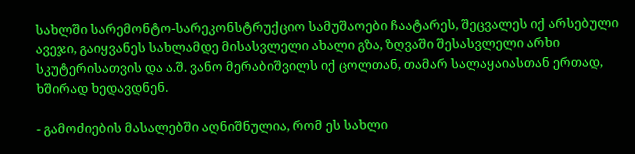სახლში სარემონტო-სარეკონსტრუქციო სამუშაოები ჩაატარეს, შეცვალეს იქ არსებული ავეჯი, გაიყვანეს სახლამდე მისასვლელი ახალი გზა, ზღვაში შესასვლელი არხი სკუტერისათვის და ა.შ. ვანო მერაბიშვილს იქ ცოლთან, თამარ სალაყაიასთან ერთად, ხშირად ხედავდნენ.

- გამოძიების მასალებში აღნიშნულია, რომ ეს სახლი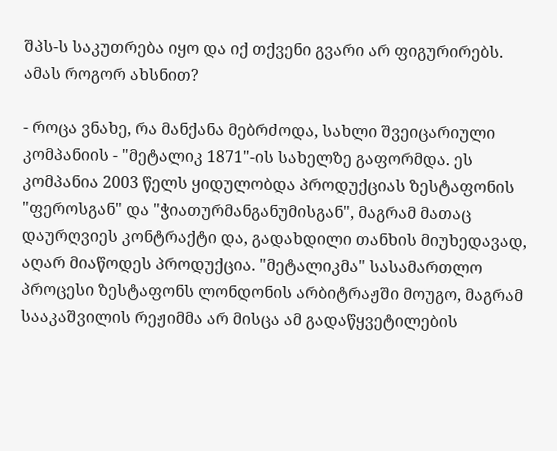შპს-ს საკუთრება იყო და იქ თქვენი გვარი არ ფიგურირებს. ამას როგორ ახსნით?

- როცა ვნახე, რა მანქანა მებრძოდა, სახლი შვეიცარიული კომპანიის - "მეტალიკ 1871"-ის სახელზე გაფორმდა. ეს კომპანია 2003 წელს ყიდულობდა პროდუქციას ზესტაფონის "ფეროსგან" და "ჭიათურმანგანუმისგან", მაგრამ მათაც დაურღვიეს კონტრაქტი და, გადახდილი თანხის მიუხედავად, აღარ მიაწოდეს პროდუქცია. "მეტალიკმა" სასამართლო პროცესი ზესტაფონს ლონდონის არბიტრაჟში მოუგო, მაგრამ სააკაშვილის რეჟიმმა არ მისცა ამ გადაწყვეტილების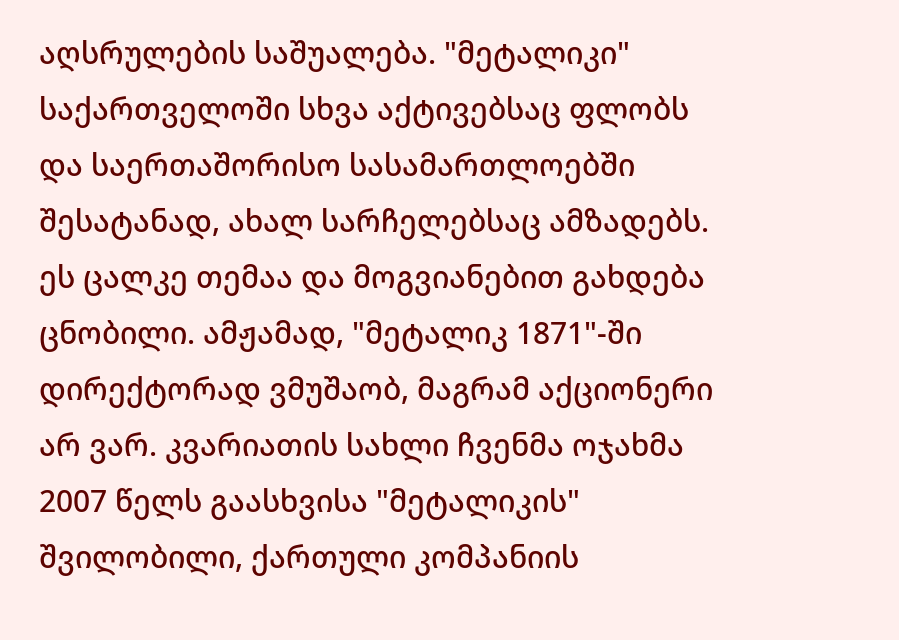აღსრულების საშუალება. "მეტალიკი" საქართველოში სხვა აქტივებსაც ფლობს და საერთაშორისო სასამართლოებში შესატანად, ახალ სარჩელებსაც ამზადებს. ეს ცალკე თემაა და მოგვიანებით გახდება ცნობილი. ამჟამად, "მეტალიკ 1871"-ში დირექტორად ვმუშაობ, მაგრამ აქციონერი არ ვარ. კვარიათის სახლი ჩვენმა ოჯახმა 2007 წელს გაასხვისა "მეტალიკის" შვილობილი, ქართული კომპანიის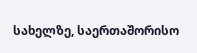სახელზე, საერთაშორისო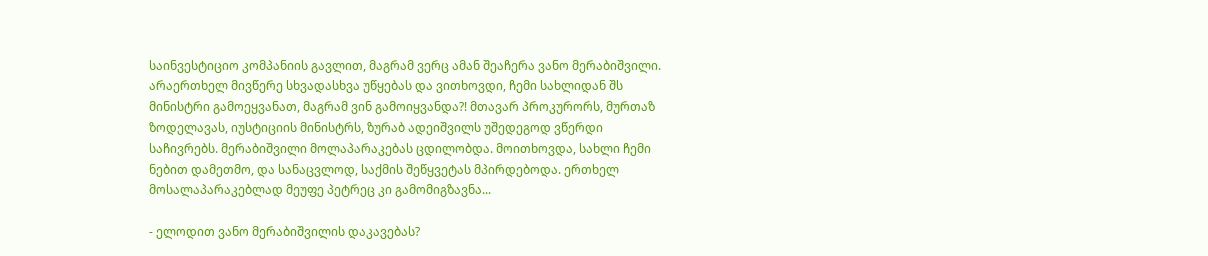საინვესტიციო კომპანიის გავლით, მაგრამ ვერც ამან შეაჩერა ვანო მერაბიშვილი. არაერთხელ მივწერე სხვადასხვა უწყებას და ვითხოვდი, ჩემი სახლიდან შს მინისტრი გამოეყვანათ, მაგრამ ვინ გამოიყვანდა?! მთავარ პროკურორს, მურთაზ ზოდელავას, იუსტიციის მინისტრს, ზურაბ ადეიშვილს უშედეგოდ ვწერდი საჩივრებს. მერაბიშვილი მოლაპარაკებას ცდილობდა. მოითხოვდა, სახლი ჩემი ნებით დამეთმო, და სანაცვლოდ, საქმის შეწყვეტას მპირდებოდა. ერთხელ მოსალაპარაკებლად მეუფე პეტრეც კი გამომიგზავნა...

- ელოდით ვანო მერაბიშვილის დაკავებას?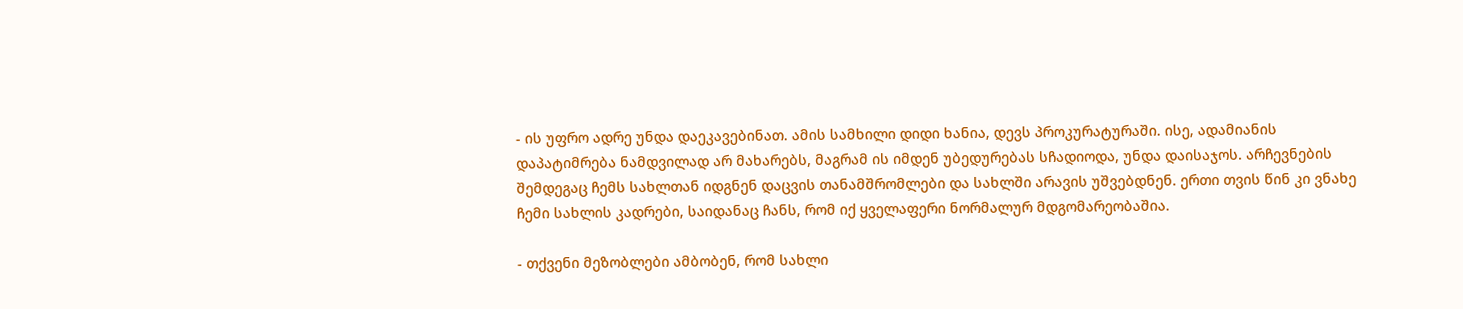- ის უფრო ადრე უნდა დაეკავებინათ. ამის სამხილი დიდი ხანია, დევს პროკურატურაში. ისე, ადამიანის დაპატიმრება ნამდვილად არ მახარებს, მაგრამ ის იმდენ უბედურებას სჩადიოდა, უნდა დაისაჯოს. არჩევნების შემდეგაც ჩემს სახლთან იდგნენ დაცვის თანამშრომლები და სახლში არავის უშვებდნენ. ერთი თვის წინ კი ვნახე ჩემი სახლის კადრები, საიდანაც ჩანს, რომ იქ ყველაფერი ნორმალურ მდგომარეობაშია.

- თქვენი მეზობლები ამბობენ, რომ სახლი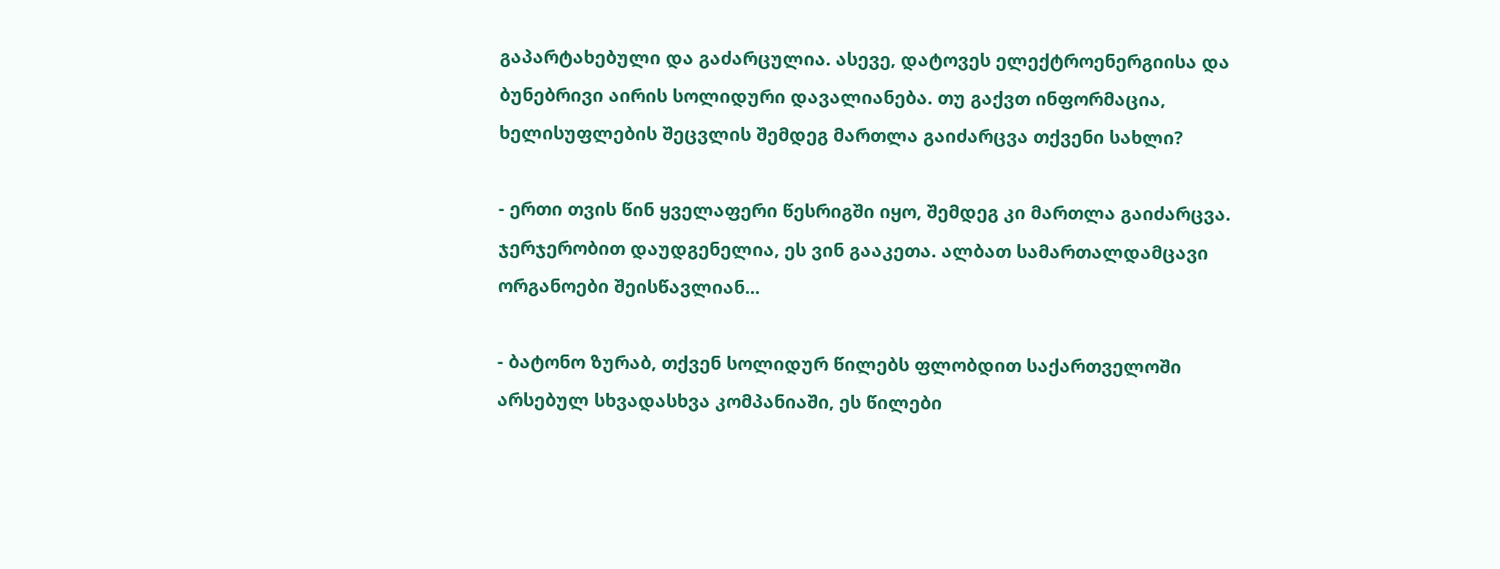გაპარტახებული და გაძარცულია. ასევე, დატოვეს ელექტროენერგიისა და ბუნებრივი აირის სოლიდური დავალიანება. თუ გაქვთ ინფორმაცია, ხელისუფლების შეცვლის შემდეგ მართლა გაიძარცვა თქვენი სახლი?

- ერთი თვის წინ ყველაფერი წესრიგში იყო, შემდეგ კი მართლა გაიძარცვა. ჯერჯერობით დაუდგენელია, ეს ვინ გააკეთა. ალბათ სამართალდამცავი ორგანოები შეისწავლიან...

- ბატონო ზურაბ, თქვენ სოლიდურ წილებს ფლობდით საქართველოში არსებულ სხვადასხვა კომპანიაში, ეს წილები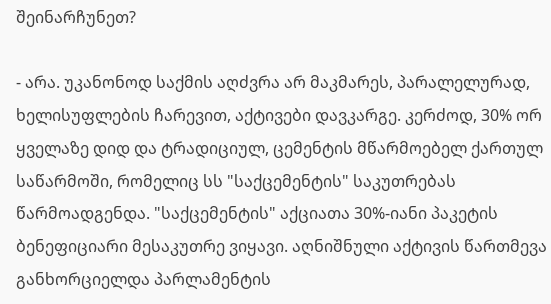შეინარჩუნეთ?

- არა. უკანონოდ საქმის აღძვრა არ მაკმარეს, პარალელურად, ხელისუფლების ჩარევით, აქტივები დავკარგე. კერძოდ, 30% ორ ყველაზე დიდ და ტრადიციულ, ცემენტის მწარმოებელ ქართულ საწარმოში, რომელიც სს "საქცემენტის" საკუთრებას წარმოადგენდა. "საქცემენტის" აქციათა 30%-იანი პაკეტის ბენეფიციარი მესაკუთრე ვიყავი. აღნიშნული აქტივის წართმევა განხორციელდა პარლამენტის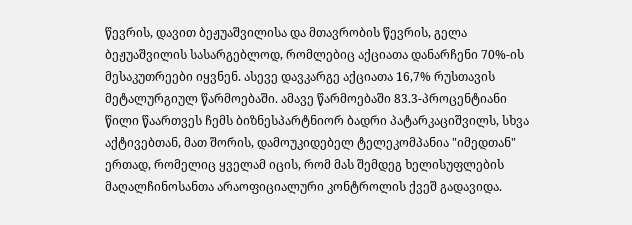წევრის, დავით ბეჟუაშვილისა და მთავრობის წევრის, გელა ბეჟუაშვილის სასარგებლოდ, რომლებიც აქციათა დანარჩენი 70%-ის მესაკუთრეები იყვნენ. ასევე დავკარგე აქციათა 16,7% რუსთავის მეტალურგიულ წარმოებაში. ამავე წარმოებაში 83.3-პროცენტიანი წილი წაართვეს ჩემს ბიზნესპარტნიორ ბადრი პატარკაციშვილს, სხვა აქტივებთან, მათ შორის, დამოუკიდებელ ტელეკომპანია "იმედთან" ერთად, რომელიც ყველამ იცის, რომ მას შემდეგ ხელისუფლების მაღალჩინოსანთა არაოფიციალური კონტროლის ქვეშ გადავიდა.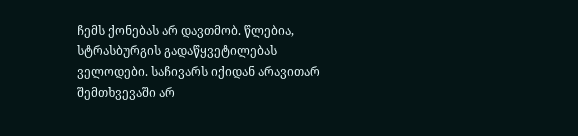ჩემს ქონებას არ დავთმობ. წლებია, სტრასბურგის გადაწყვეტილებას ველოდები. საჩივარს იქიდან არავითარ შემთხვევაში არ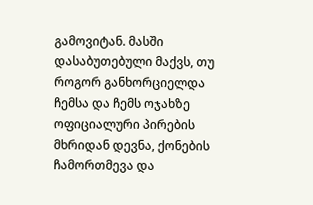გამოვიტან. მასში დასაბუთებული მაქვს, თუ როგორ განხორციელდა ჩემსა და ჩემს ოჯახზე ოფიციალური პირების მხრიდან დევნა, ქონების ჩამორთმევა და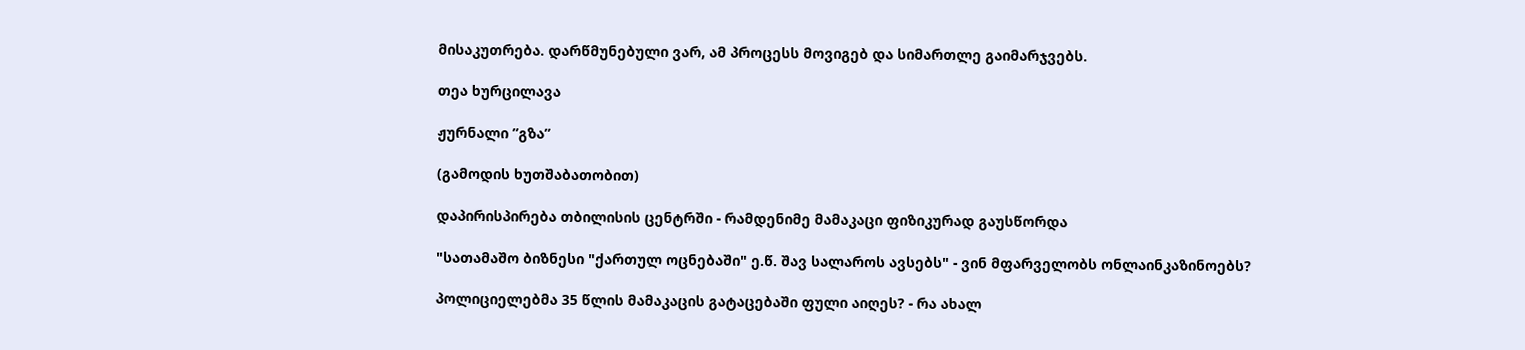მისაკუთრება. დარწმუნებული ვარ, ამ პროცესს მოვიგებ და სიმართლე გაიმარჯვებს.

თეა ხურცილავა

ჟურნალი ”გზა”

(გამოდის ხუთშაბათობით)

დაპირისპირება თბილისის ცენტრში - რამდენიმე მამაკაცი ფიზიკურად გაუსწორდა

"სათამაშო ბიზნესი "ქართულ ოცნებაში" ე.წ. შავ სალაროს ავსებს" - ვინ მფარველობს ონლაინკაზინოებს?

პოლიციელებმა 35 წლის მამაკაცის გატაცებაში ფული აიღეს? - რა ახალ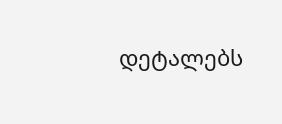დეტალებს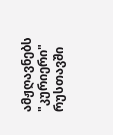ამჟღავნებს "კურიერი" რუსთავში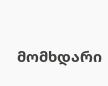მომხდარი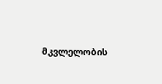მკვლელობის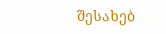შესახებ